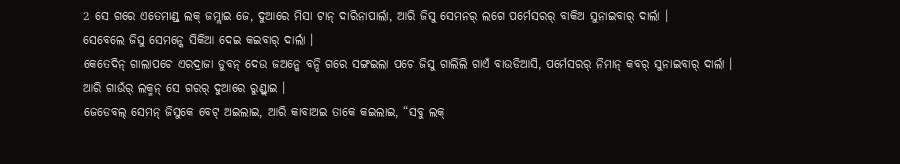2 ସେ ଗରେ ଏତେମାଣ୍ଡ୍ ଲକ୍ ଜମ୍ଲାଇ ଜେ, ଦୁଆରେ ମିସା ଟାନ୍ ଦାରିନାପାର୍ଲା, ଆରି ଜିସୁ ସେମନର୍ ଲଗେ ପର୍ମେସରର୍ ବାକିଅ ସୁନାଇବାର୍ ଦାର୍ଲା ।
ସେବେଲେ ଜିସୁ ସେମନ୍କେ ସିକିଆ ଦେଇ କଇବାର୍ ଦାର୍ଲା ।
କେତେଦିନ୍ ଗାଲାପଚେ ଏରଦ୍ରାଜା ଡୁବନ୍ ଦେଉ ଜଅନ୍କେ ବନ୍ଦି ଗରେ ସଙ୍ଗଇଲା ପଚେ ଜିସୁ ଗାଲିଲି ଗାଏଁ ବାଉଡିଆସି, ପର୍ମେସରର୍ ନିମାନ୍ କବର୍ ସୁନାଇବାର୍ ଦାର୍ଲା ।
ଆରି ଗାଉଁର୍ ଲକ୍ମନ୍ ସେ ଗରର୍ ଦୁଆରେ ରୁଣ୍ଡ୍ଲାଇ ।
ଜେଡେବଲ୍ ସେମନ୍ ଜିସୁକେ ବେଟ୍ ଅଇଲାଇ, ଆରି କାବାଅଇ ତାକେ କଇଲାଇ, “ସବୁ ଲକ୍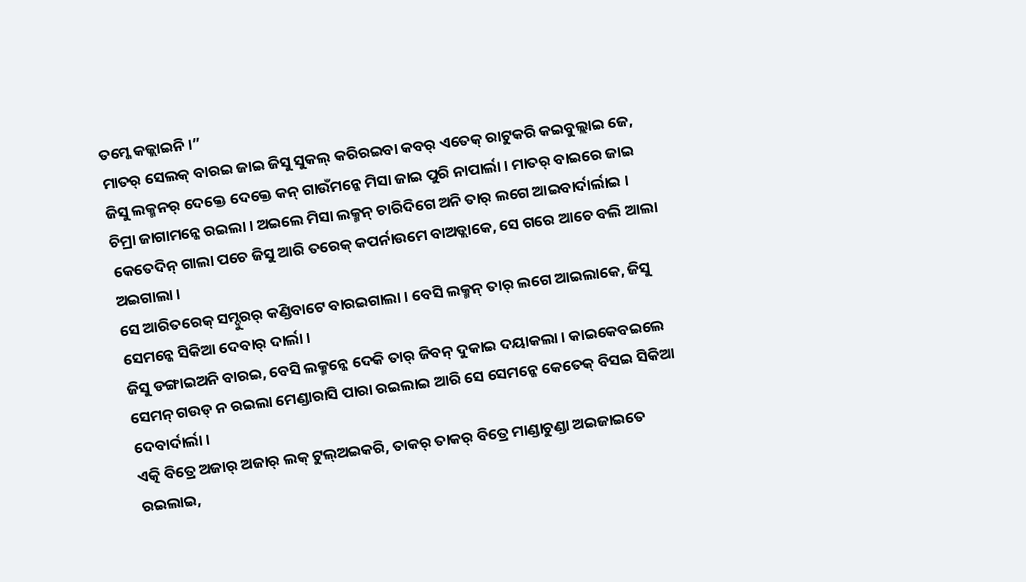ତମ୍କେ କଜ୍ଲାଇନି ।”
ମାତର୍ ସେଲକ୍ ବାରଇ ଜାଇ ଜିସୁ ସୁକଲ୍ କରିରଇବା କବର୍ ଏତେକ୍ ରାଟୁକରି କଇବୁଲ୍ଲାଇ ଜେ, ଜିସୁ ଲକ୍ମନର୍ ଦେକ୍ତେ ଦେକ୍ତେ କନ୍ ଗାଉଁମନ୍କେ ମିସା ଜାଇ ପୁରି ନାପାର୍ଲା । ମାତର୍ ବାଇରେ ଜାଇ ଚିମ୍ରା ଜାଗାମନ୍କେ ରଇଲା । ଅଇଲେ ମିସା ଲକ୍ମନ୍ ଚାରିଦିଗେ ଅନି ତାର୍ ଲଗେ ଆଇବାର୍ଦାର୍ଲାଇ ।
କେତେଦିନ୍ ଗାଲା ପଚେ ଜିସୁ ଆରି ତରେକ୍ କପର୍ନାଉମେ ବାଅଡ୍ଲାକେ, ସେ ଗରେ ଆଚେ ବଲି ଆଲା ଅଇଗାଲା ।
ସେ ଆରିତରେକ୍ ସମ୍ଦୁରର୍ କଣ୍ଡିବାଟେ ବାରଇଗାଲା । ବେସି ଲକ୍ମନ୍ ତାର୍ ଲଗେ ଆଇଲାକେ, ଜିସୁ ସେମନ୍କେ ସିକିଆ ଦେବାର୍ ଦାର୍ଲା ।
ଜିସୁ ଡଙ୍ଗାଇଅନି ବାରଇ, ବେସି ଲକ୍ମନ୍କେ ଦେକି ତାର୍ ଜିବନ୍ ଦୁକାଇ ଦୟାକଲା । କାଇକେବଇଲେ ସେମନ୍ ଗଉଡ୍ ନ ରଇଲା ମେଣ୍ଡାରାସି ପାରା ରଇଲାଇ ଆରି ସେ ସେମନ୍କେ କେତେକ୍ ବିସଇ ସିକିଆ ଦେବାର୍ଦାର୍ଲା ।
ଏତ୍କି ବିତ୍ରେ ଅଜାର୍ ଅଜାର୍ ଲକ୍ ଟୁଲ୍ଅଇକରି, ତାକର୍ ତାକର୍ ବିତ୍ରେ ମାଣ୍ଡାଚୁଣ୍ଡା ଅଇଜାଇତେ ରଇଲାଇ,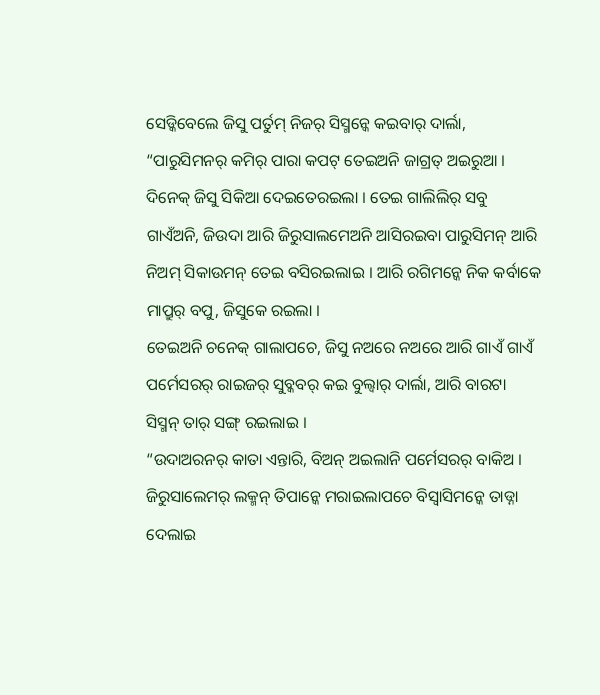ସେଡ୍କିବେଲେ ଜିସୁ ପର୍ତୁମ୍ ନିଜର୍ ସିସ୍ମନ୍କେ କଇବାର୍ ଦାର୍ଲା, “ପାରୁସିମନର୍ କମିର୍ ପାରା କପଟ୍ ତେଇଅନି ଜାଗ୍ରତ୍ ଅଇରୁଆ ।
ଦିନେକ୍ ଜିସୁ ସିକିଆ ଦେଇତେରଇଲା । ତେଇ ଗାଲିଲିର୍ ସବୁ ଗାଏଁଅନି, ଜିଉଦା ଆରି ଜିରୁସାଲମେଅନି ଆସିରଇବା ପାରୁସିମନ୍ ଆରି ନିଅମ୍ ସିକାଉମନ୍ ତେଇ ବସିରଇଲାଇ । ଆରି ରଗିମନ୍କେ ନିକ କର୍ବାକେ ମାପ୍ରୁର୍ ବପୁ, ଜିସୁକେ ରଇଲା ।
ତେଇଅନି ଚନେକ୍ ଗାଲାପଚେ, ଜିସୁ ନଅରେ ନଅରେ ଆରି ଗାଏଁ ଗାଏଁ ପର୍ମେସରର୍ ରାଇଜର୍ ସୁବ୍କବର୍ କଇ ବୁଲ୍ବାର୍ ଦାର୍ଲା, ଆରି ବାରଟା ସିସ୍ମନ୍ ତାର୍ ସଙ୍ଗ୍ ରଇଲାଇ ।
“ଉଦାଅରନର୍ କାତା ଏନ୍ତାରି, ବିଅନ୍ ଅଇଲାନି ପର୍ମେସରର୍ ବାକିଅ ।
ଜିରୁସାଲେମର୍ ଲକ୍ମନ୍ ତିପାନ୍କେ ମରାଇଲାପଚେ ବିସ୍ବାସିମନ୍କେ ତାଡ୍ନା ଦେଲାଇ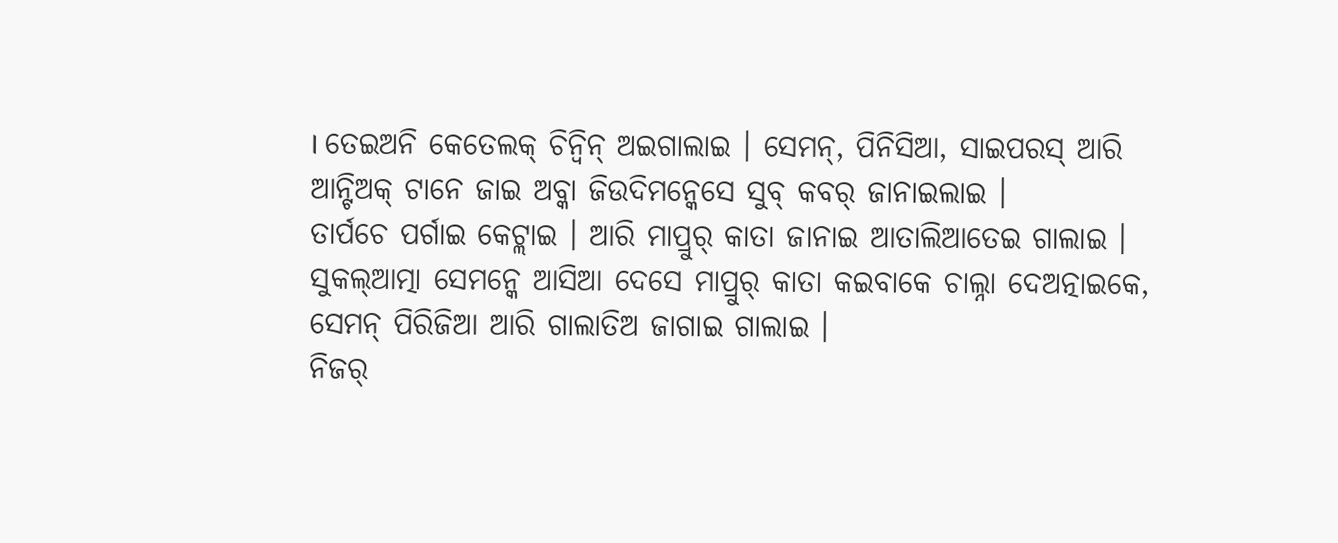। ତେଇଅନି କେତେଲକ୍ ଚିନ୍ବିନ୍ ଅଇଗାଲାଇ । ସେମନ୍, ପିନିସିଆ, ସାଇପରସ୍ ଆରି ଆନ୍ଟିଅକ୍ ଟାନେ ଜାଇ ଅବ୍କା ଜିଉଦିମନ୍କେସେ ସୁବ୍ କବର୍ ଜାନାଇଲାଇ ।
ତାର୍ପଚେ ପର୍ଗାଇ କେଟ୍ଲାଇ । ଆରି ମାପ୍ରୁର୍ କାତା ଜାନାଇ ଆତାଲିଆତେଇ ଗାଲାଇ ।
ସୁକଲ୍ଆତ୍ମା ସେମନ୍କେ ଆସିଆ ଦେସେ ମାପ୍ରୁର୍ କାତା କଇବାକେ ଚାଲ୍ନା ଦେଅତ୍ନାଇକେ, ସେମନ୍ ପିରିଜିଆ ଆରି ଗାଲାତିଅ ଜାଗାଇ ଗାଲାଇ ।
ନିଜର୍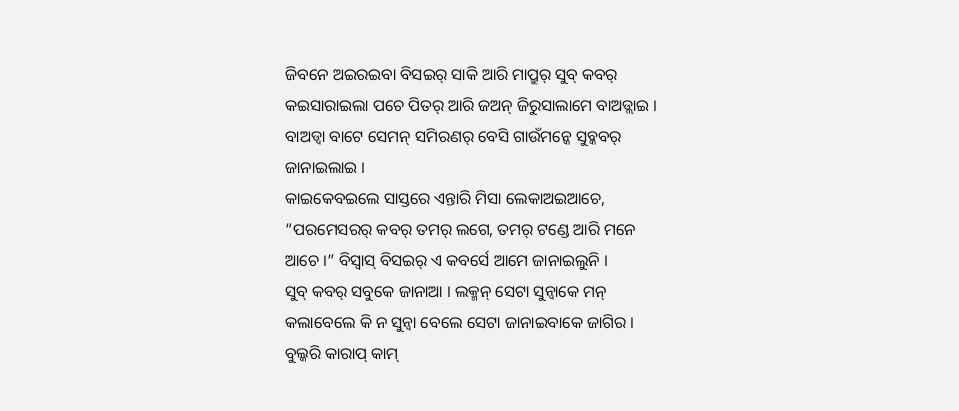ଜିବନେ ଅଇରଇବା ବିସଇର୍ ସାକି ଆରି ମାପ୍ରୁର୍ ସୁବ୍ କବର୍ କଇସାରାଇଲା ପଚେ ପିତର୍ ଆରି ଜଅନ୍ ଜିରୁସାଲାମେ ବାଅଡ୍ଲାଇ । ବାଅଡ୍ବା ବାଟେ ସେମନ୍ ସମିରଣର୍ ବେସି ଗାଉଁମନ୍କେ ସୁବ୍କବର୍ ଜାନାଇଲାଇ ।
କାଇକେବଇଲେ ସାସ୍ତରେ ଏନ୍ତାରି ମିସା ଲେକାଅଇଆଚେ, “ପରମେସରର୍ କବର୍ ତମର୍ ଲଗେ, ତମର୍ ଟଣ୍ଡେ ଆରି ମନେ ଆଚେ ।” ବିସ୍ବାସ୍ ବିସଇର୍ ଏ କବର୍ସେ ଆମେ ଜାନାଇଲୁନି ।
ସୁବ୍ କବର୍ ସବୁକେ ଜାନାଆ । ଲକ୍ମନ୍ ସେଟା ସୁନ୍ବାକେ ମନ୍ କଲାବେଲେ କି ନ ସୁନ୍ବା ବେଲେ ସେଟା ଜାନାଇବାକେ ଜାଗିର । ବୁଲ୍କରି କାରାପ୍ କାମ୍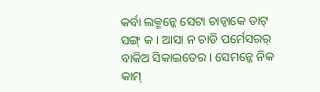କର୍ବା ଲକ୍ମନ୍କେ ସେଟା ଚାଡ୍ବାକେ ଡାଟ୍ ସଙ୍ଗ୍ କ । ଆସା ନ ଚାଡି ପର୍ମେସରର୍ ବାକିଅ ସିକାଇତେର । ସେମନ୍କେ ନିକ କାମ୍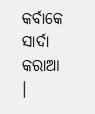କର୍ବାକେ ସାର୍ଦା କରାଆ ।